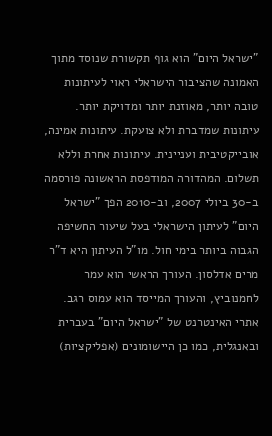"ישראל היום" הוא גוף תקשורת שנוסד מתוך האמונה שהציבור הישראלי ראוי לעיתונות טובה יותר, מאוזנת יותר ומדויקת יותר. עיתונות שמדברת ולא צועקת. עיתונות אמינה, אובייקטיבית ועניינית. עיתונות אחרת וללא תשלום. המהדורה המודפסת הראשונה פורסמה ב-30 ביולי 2007, וב-2010 הפך "ישראל היום" לעיתון הישראלי בעל שיעור החשיפה הגבוה ביותר בימי חול. מו"ל העיתון היא ד"ר מרים אדלסון. העורך הראשי הוא עמר לחמנוביץ, והעורך המייסד הוא עמוס רגב. אתרי האינטרנט של "ישראל היום" בעברית ובאנגלית, כמו כן היישומונים (אפליקציות)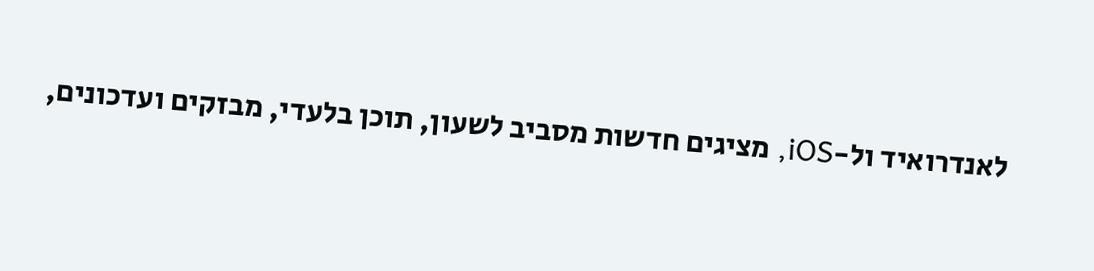לאנדרואיד ול-iOS, מציגים חדשות מסביב לשעון, תוכן בלעדי, מבזקים ועדכונים,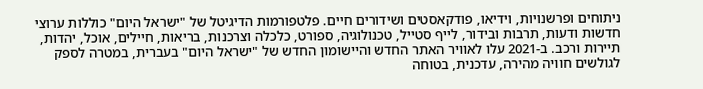ניתוחים ופרשנויות, וידיאו, פודקאסטים ושידורים חיים. פלטפורמות הדיגיטל של "ישראל היום" כוללות ערוצי חדשות ודעות, תרבות ובידור, לייף סטייל, טכנולוגיה, ספורט, כלכלה וצרכנות, בריאות, חיילים, אוכל, יהדות, תיירות ורכב. ב-2021 עלו לאוויר האתר החדש והיישומון החדש של "ישראל היום" בעברית, במטרה לספק לגולשים חוויה מהירה, עדכנית, בטוחה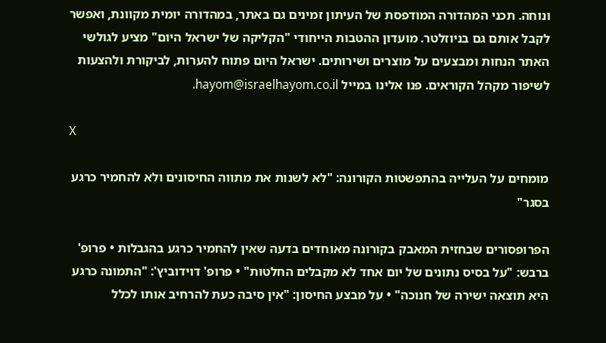ונוחה. תכני המהדורה המודפסת של העיתון זמינים גם באתר, במהדורה יומית מקוונת, ואפשר לקבל אותם גם בניוזלטר. מועדון ההטבות הייחודי "הקליקה של ישראל היום" מציע לגולשי האתר הנחות ומבצעים על מוצרים ושירותים. ישראל היום פתוח להערות, לביקורת ולהצעות לשיפור מקהל הקוראים. פנו אלינו במייל hayom@israelhayom.co.il.

X

מומחים על העלייה בהתפשטות הקורונה: "לא לשנות את מתווה החיסונים ולא להחמיר כרגע בסגר"

הפרופסורים שבחזית המאבק בקורונה מאוחדים בדעה שאין להחמיר כרגע בהגבלות • פרופ' ברבש: "על בסיס נתונים של יום אחד לא מקבלים החלטות" • פרופ' דוידוביץ': "התמונה כרגע היא תוצאה ישירה של חנוכה" • על מבצע החיסון: "אין סיבה כעת להרחיב אותו לכלל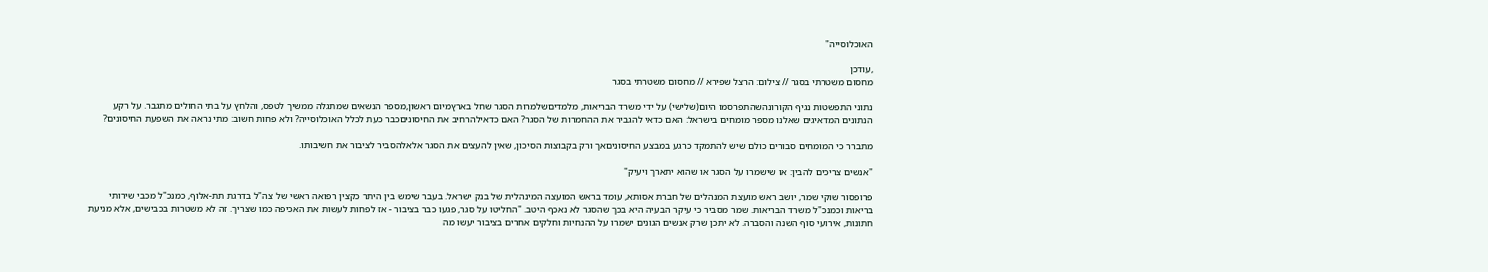האוכלוסייה"

,עודכן
מחסום משטרתי בסגר // צילום: הרצל שפירא // מחסום משטרתי בסגר

נתוני התפשטות נגיף הקורונהשהתפרסמו היום(שלישי) על ידי משרד הבריאות, מלמדיםשלמרות הסגר שחל בארץמיום ראשון,מספר הנשאים שמתגלה ממשיך לטפס, והלחץ על בתי החולים מתגבר. על רקע הנתונים המדאיגים שאלנו מספר מומחים בישראל: האם כדאי להגביר את ההחמרות של הסגר? האם כדאילהרחיב את החיסוניםכבר כעת לכלל האוכלוסייה? ולא פחות חשוב: מתי נראה את השפעת החיסונים?

מתברר כי המומחים סבורים כולם שיש להתמקד כרגע במבצע החיסוניםאך ורק בקבוצות הסיכון, שאין להעצים את הסגר אלאלהסביר לציבור את חשיבותו.

"אנשים צריכים להבין: או שישמרו על הסגר או שהוא יתארך ויעיק"

פרופסור שוקי שמר, יושב ראש מועצת המנהלים של חברת אסותא, עומד בראש המועצה המינהלית של בנק ישראל. בעבר שימש בין היתר כקצין רפואה ראשי של צה"ל בדרגת תת-אלוף, כמנכ"ל מכבי שירותי בריאות וכמנכ"ל משרד הבריאות. שמר מסביר כי עיקר הבעיה היא בכך שהסגר לא נאכף היטב. "החליטו על סגר, פגעו כבר בציבור - אז לפחות לעשות את האכיפה כמו שצריך. זה לא משטרות בכבישים, אלא מניעת חתונות, אירועי סוף השנה והסברה. לא יתכן שרק אנשים הגונים ישמרו על ההנחיות וחלקים אחרים בציבור יעשו מה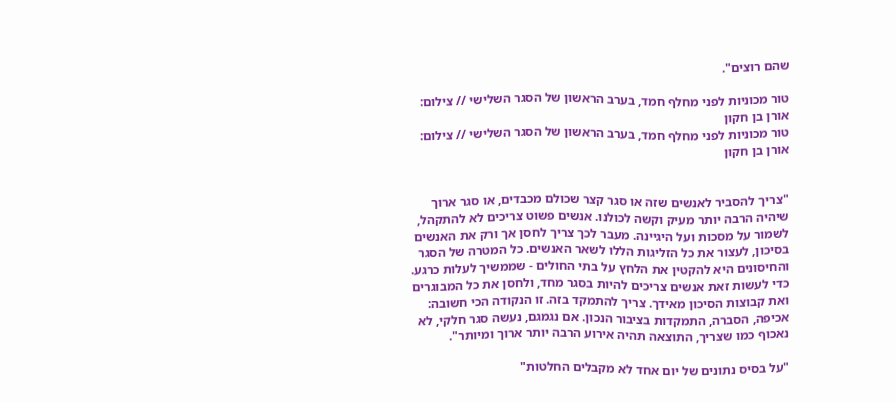שהם רוצים".

טור מכוניות לפני מחלף חמד, בערב הראשון של הסגר השלישי // צילום: אורן בן חקון
טור מכוניות לפני מחלף חמד, בערב הראשון של הסגר השלישי // צילום: אורן בן חקון


"צריך להסביר לאנשים שזה או סגר קצר שכולם מכבדים, או סגר ארוך שיהיה הרבה יותר מעיק וקשה לכולנו. אנשים פשוט צריכים לא להתקהל, לשמור על מסכות ועל היגיינה. מעבר לכך צריך לחסן אך ורק את האנשים בסיכון, לעצור את כל הזליגות הללו לשאר האנשים. כל המטרה של הסגר והחיסונים היא להקטין את הלחץ על בתי החולים - שממשיך לעלות כרגע. כדי לעשות זאת אנשים צריכים להיות בסגר מחד, ולחסן את כל המבוגרים ואת קבוצות הסיכון מאידך. צריך להתמקד בזה. זו הנקודה הכי חשובה: אכיפה, הסברה, התמקדות בציבור הנכון. אם נגמגם, נעשה סגר חלקי, לא נאכוף כמו שצריך, התוצאה תהיה אירוע הרבה יותר ארוך ומיותר".

"על בסיס נתונים של יום אחד לא מקבלים החלטות"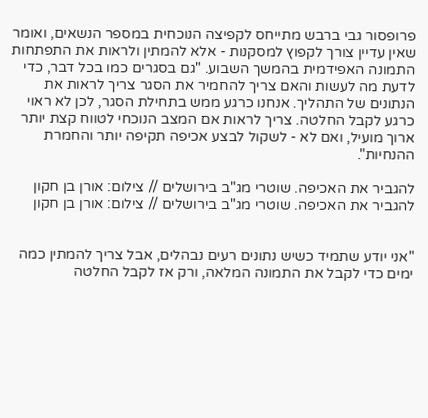פרופסור גבי ברבש מתייחס לקפיצה הנוכחית במספר הנשאים, ואומר שאין עדיין צורך לקפוץ למסקנות - אלא להמתין ולראות את התפתחות התמונה האפידמית בהמשך השבוע. "גם בסגרים כמו בכל דבר, כדי לדעת מה לעשות והאם צריך להחמיר את הסגר צריך לראות את הנתונים של התהליך. אנחנו כרגע ממש בתחילת הסגר, לכן לא ראוי כרגע לקבל החלטה. צריך לראות אם המצב הנוכחי לטווח קצת יותר ארוך מועיל, ואם לא - לשקול לבצע אכיפה תקיפה יותר והחמרת ההנחיות".

להגביר את האכיפה. שוטרי מג"ב בירושלים // צילום: אורן בן חקון
להגביר את האכיפה. שוטרי מג"ב בירושלים // צילום: אורן בן חקון


"אני יודע שתמיד כשיש נתונים רעים נבהלים, אבל צריך להמתין כמה ימים כדי לקבל את התמונה המלאה, ורק אז לקבל החלטה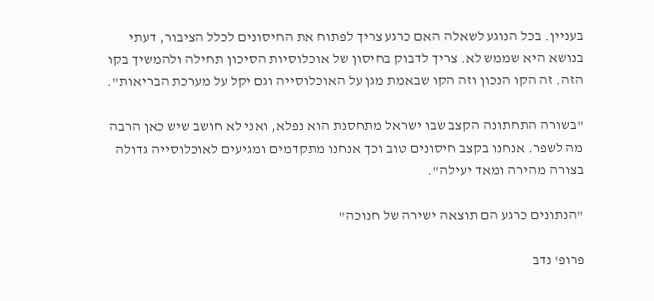בעניין. בכל הנוגע לשאלה האם כרגע צריך לפתוח את החיסונים לכלל הציבור, דעתי בנושא היא שממש לא. צריך לדבוק בחיסון של אוכלוסיות הסיכון תחילה ולהמשיך בקו הזה. זה הקו הנכון וזה הקו שבאמת מגן על האוכלוסייה וגם יקל על מערכת הבריאות".

"בשורה התחתונה הקצב שבו ישראל מתחסנת הוא נפלא, ואני לא חושב שיש כאן הרבה מה לשפר. אנחנו בקצב חיסונים טוב וכך אנחנו מתקדמים ומגיעים לאוכלוסייה גדולה בצורה מהירה ומאד יעילה".

"הנתונים כרגע הם תוצאה ישירה של חנוכה"

פרופ' נדב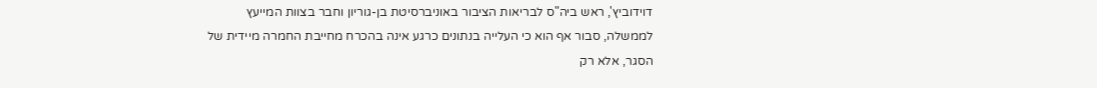דוידוביץ', ראש ביה"ס לבריאות הציבור באוניברסיטת בן-גוריון וחבר בצוות המייעץ לממשלה, סבור אף הוא כי העלייה בנתונים כרגע אינה בהכרח מחייבת החמרה מיידית של הסגר, אלא רק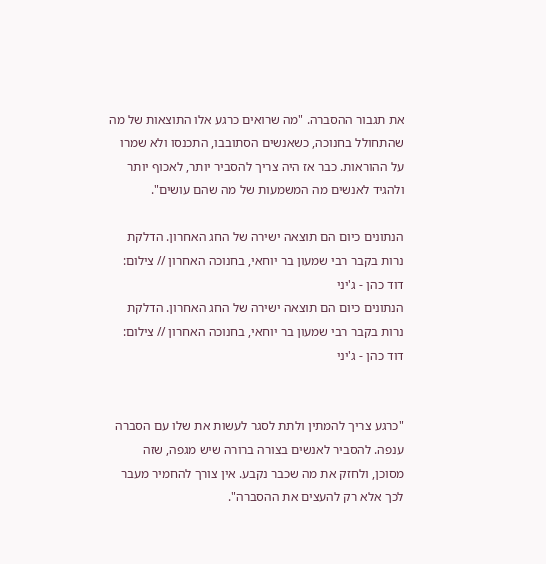את תגבור ההסברה. "מה שרואים כרגע אלו התוצאות של מה שהתחולל בחנוכה, כשאנשים הסתובבו, התכנסו ולא שמרו על ההוראות. כבר אז היה צריך להסביר יותר, לאכוף יותר ולהגיד לאנשים מה המשמעות של מה שהם עושים".

הנתונים כיום הם תוצאה ישירה של החג האחרון. הדלקת נרות בקבר רבי שמעון בר יוחאי, בחנוכה האחרון // צילום: דוד כהן - ג'יני
הנתונים כיום הם תוצאה ישירה של החג האחרון. הדלקת נרות בקבר רבי שמעון בר יוחאי, בחנוכה האחרון // צילום: דוד כהן - ג'יני


"כרגע צריך להמתין ולתת לסגר לעשות את שלו עם הסברה ענפה. להסביר לאנשים בצורה ברורה שיש מגפה, שזה מסוכן, ולחזק את מה שכבר נקבע. אין צורך להחמיר מעבר לכך אלא רק להעצים את ההסברה".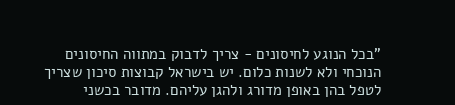"בכל הנוגע לחיסונים - צריך לדבוק במתווה החיסונים הנוכחי ולא לשנות כלום. יש בישראל קבוצות סיכון שצריך לטפל בהן באופן מדורג ולהגן עליהם. מדובר בכשני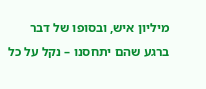מיליון איש, ובסופו של דבר ברגע שהם יתחסנו – נקל על כל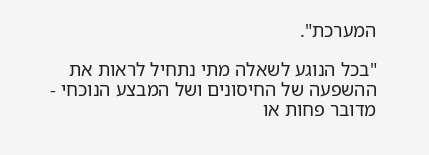המערכת".

"בכל הנוגע לשאלה מתי נתחיל לראות את ההשפעה של החיסונים ושל המבצע הנוכחי - מדובר פחות או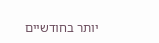יותר בחודשיים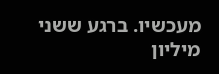מעכשיו. ברגע ששני מיליון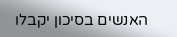האנשים בסיכון יקבלו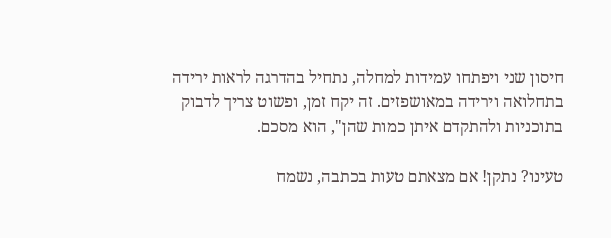חיסון שני ויפתחו עמידות למחלה, נתחיל בהדרגה לראות ירידה בתחלואה וירידה במאושפזים. זה יקח זמן, ופשוט צריך לדבוק בתוכניות ולהתקדם איתן כמות שהן", הוא מסכם.

טעינו? נתקן! אם מצאתם טעות בכתבה, נשמח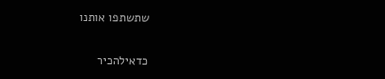שתשתפו אותנו

כדאילהכיר